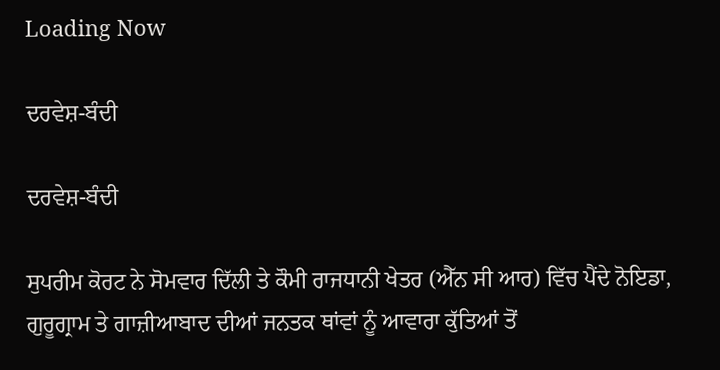Loading Now

ਦਰਵੇਸ਼-ਬੰਦੀ

ਦਰਵੇਸ਼-ਬੰਦੀ

ਸੁਪਰੀਮ ਕੋਰਟ ਨੇ ਸੋਮਵਾਰ ਦਿੱਲੀ ਤੇ ਕੌਮੀ ਰਾਜਧਾਨੀ ਖੇਤਰ (ਐੱਨ ਸੀ ਆਰ) ਵਿੱਚ ਪੈਂਦੇ ਨੋਇਡਾ, ਗੁਰੂਗ੍ਰਾਮ ਤੇ ਗਾਜ਼ੀਆਬਾਦ ਦੀਆਂ ਜਨਤਕ ਥਾਂਵਾਂ ਨੂੰ ਆਵਾਰਾ ਕੁੱਤਿਆਂ ਤੋਂ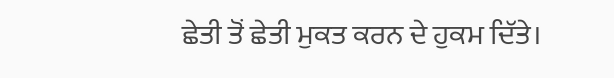ਛੇਤੀ ਤੋਂ ਛੇਤੀ ਮੁਕਤ ਕਰਨ ਦੇ ਹੁਕਮ ਦਿੱਤੇ।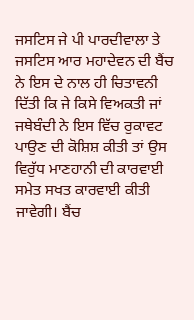ਜਸਟਿਸ ਜੇ ਪੀ ਪਾਰਦੀਵਾਲਾ ਤੇ ਜਸਟਿਸ ਆਰ ਮਹਾਦੇਵਨ ਦੀ ਬੈਂਚ ਨੇ ਇਸ ਦੇ ਨਾਲ ਹੀ ਚਿਤਾਵਨੀ ਦਿੱਤੀ ਕਿ ਜੇ ਕਿਸੇ ਵਿਅਕਤੀ ਜਾਂ ਜਥੇਬੰਦੀ ਨੇ ਇਸ ਵਿੱਚ ਰੁਕਾਵਟ ਪਾਉਣ ਦੀ ਕੋਸ਼ਿਸ਼ ਕੀਤੀ ਤਾਂ ਉਸ ਵਿਰੁੱਧ ਮਾਣਹਾਨੀ ਦੀ ਕਾਰਵਾਈ ਸਮੇਤ ਸਖਤ ਕਾਰਵਾਈ ਕੀਤੀ ਜਾਵੇਗੀ। ਬੈਂਚ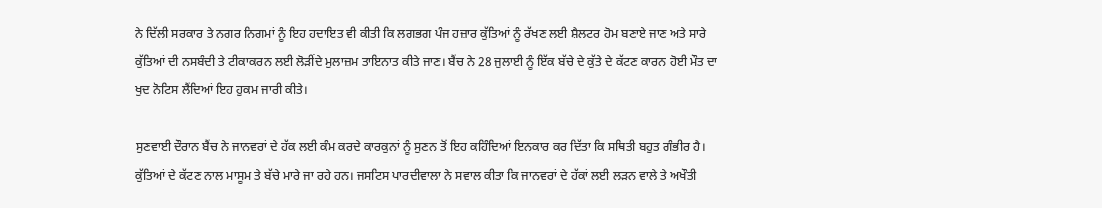ਨੇ ਦਿੱਲੀ ਸਰਕਾਰ ਤੇ ਨਗਰ ਨਿਗਮਾਂ ਨੂੰ ਇਹ ਹਦਾਇਤ ਵੀ ਕੀਤੀ ਕਿ ਲਗਭਗ ਪੰਜ ਹਜ਼ਾਰ ਕੁੱਤਿਆਂ ਨੂੰ ਰੱਖਣ ਲਈ ਸ਼ੈਲਟਰ ਹੋਮ ਬਣਾਏ ਜਾਣ ਅਤੇ ਸਾਰੇ ਕੁੱਤਿਆਂ ਦੀ ਨਸਬੰਦੀ ਤੇ ਟੀਕਾਕਰਨ ਲਈ ਲੋੜੀਂਦੇ ਮੁਲਾਜ਼ਮ ਤਾਇਨਾਤ ਕੀਤੇ ਜਾਣ। ਬੈਂਚ ਨੇ 28 ਜੁਲਾਈ ਨੂੰ ਇੱਕ ਬੱਚੇ ਦੇ ਕੁੱਤੇ ਦੇ ਕੱਟਣ ਕਾਰਨ ਹੋਈ ਮੌਤ ਦਾ ਖੁਦ ਨੋਟਿਸ ਲੈਂਦਿਆਂ ਇਹ ਹੁਕਮ ਜਾਰੀ ਕੀਤੇ।

ਸੁਣਵਾਈ ਦੌਰਾਨ ਬੈਂਚ ਨੇ ਜਾਨਵਰਾਂ ਦੇ ਹੱਕ ਲਈ ਕੰਮ ਕਰਦੇ ਕਾਰਕੁਨਾਂ ਨੂੰ ਸੁਣਨ ਤੋਂ ਇਹ ਕਹਿੰਦਿਆਂ ਇਨਕਾਰ ਕਰ ਦਿੱਤਾ ਕਿ ਸਥਿਤੀ ਬਹੁਤ ਗੰਭੀਰ ਹੈ। ਕੁੱਤਿਆਂ ਦੇ ਕੱਟਣ ਨਾਲ ਮਾਸੂਮ ਤੇ ਬੱਚੇ ਮਾਰੇ ਜਾ ਰਹੇ ਹਨ। ਜਸਟਿਸ ਪਾਰਦੀਵਾਲਾ ਨੇ ਸਵਾਲ ਕੀਤਾ ਕਿ ਜਾਨਵਰਾਂ ਦੇ ਹੱਕਾਂ ਲਈ ਲੜਨ ਵਾਲੇ ਤੇ ਅਖੌਤੀ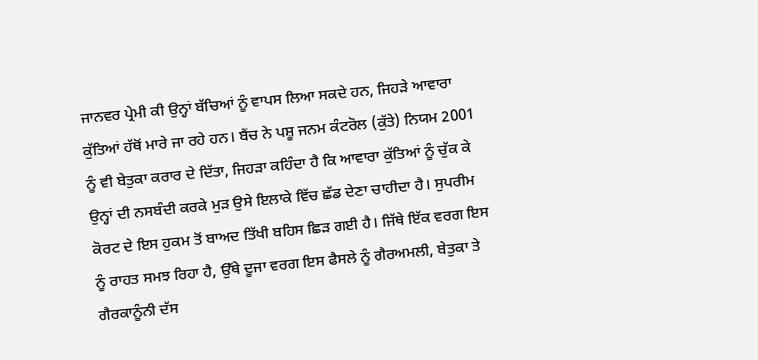ਜਾਨਵਰ ਪ੍ਰੇਮੀ ਕੀ ਉਨ੍ਹਾਂ ਬੱਚਿਆਂ ਨੂੰ ਵਾਪਸ ਲਿਆ ਸਕਦੇ ਹਨ, ਜਿਹੜੇ ਆਵਾਰਾ ਕੁੱਤਿਆਂ ਹੱਥੋਂ ਮਾਰੇ ਜਾ ਰਹੇ ਹਨ। ਬੈਂਚ ਨੇ ਪਸ਼ੂ ਜਨਮ ਕੰਟਰੋਲ (ਕੁੱਤੇ) ਨਿਯਮ 2001 ਨੂੰ ਵੀ ਬੇਤੁਕਾ ਕਰਾਰ ਦੇ ਦਿੱਤਾ, ਜਿਹੜਾ ਕਹਿੰਦਾ ਹੈ ਕਿ ਆਵਾਰਾ ਕੁੱਤਿਆਂ ਨੂੰ ਚੁੱਕ ਕੇ ਉਨ੍ਹਾਂ ਦੀ ਨਸਬੰਦੀ ਕਰਕੇ ਮੁੜ ਉਸੇ ਇਲਾਕੇ ਵਿੱਚ ਛੱਡ ਦੇਣਾ ਚਾਹੀਦਾ ਹੈ। ਸੁਪਰੀਮ ਕੋਰਟ ਦੇ ਇਸ ਹੁਕਮ ਤੋਂ ਬਾਅਦ ਤਿੱਖੀ ਬਹਿਸ ਛਿੜ ਗਈ ਹੈ। ਜਿੱਥੇ ਇੱਕ ਵਰਗ ਇਸ ਨੂੰ ਰਾਹਤ ਸਮਝ ਰਿਹਾ ਹੈ, ਉੱਥੇ ਦੂਜਾ ਵਰਗ ਇਸ ਫੈਸਲੇ ਨੂੰ ਗੈਰਅਮਲੀ, ਬੇਤੁਕਾ ਤੇ ਗੈਰਕਾਨੂੰਨੀ ਦੱਸ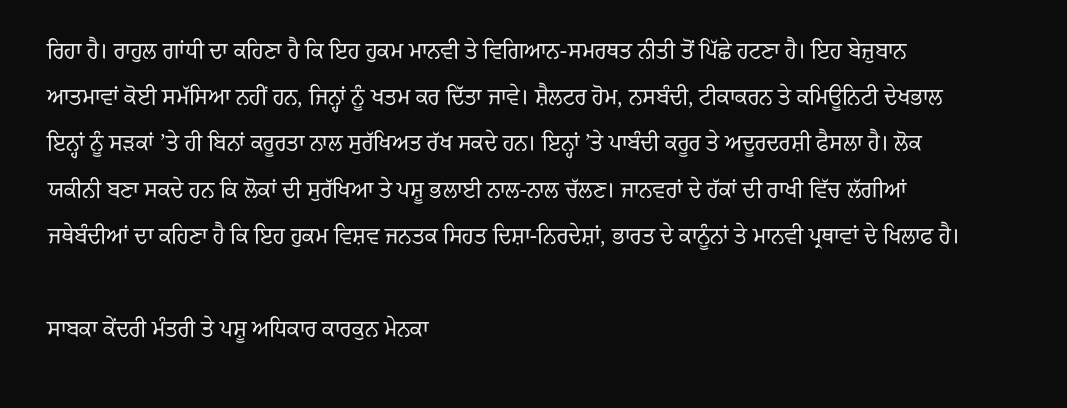ਰਿਹਾ ਹੈ। ਰਾਹੁਲ ਗਾਂਧੀ ਦਾ ਕਹਿਣਾ ਹੈ ਕਿ ਇਹ ਹੁਕਮ ਮਾਨਵੀ ਤੇ ਵਿਗਿਆਨ-ਸਮਰਥਤ ਨੀਤੀ ਤੋਂ ਪਿੱਛੇ ਹਟਣਾ ਹੈ। ਇਹ ਬੇਜ਼ੁਬਾਨ ਆਤਮਾਵਾਂ ਕੋਈ ਸਮੱਸਿਆ ਨਹੀਂ ਹਨ, ਜਿਨ੍ਹਾਂ ਨੂੰ ਖਤਮ ਕਰ ਦਿੱਤਾ ਜਾਵੇ। ਸ਼ੈਲਟਰ ਹੋਮ, ਨਸਬੰਦੀ, ਟੀਕਾਕਰਨ ਤੇ ਕਮਿਊਨਿਟੀ ਦੇਖਭਾਲ ਇਨ੍ਹਾਂ ਨੂੰ ਸੜਕਾਂ ’ਤੇ ਹੀ ਬਿਨਾਂ ਕਰੂਰਤਾ ਨਾਲ ਸੁਰੱਖਿਅਤ ਰੱਖ ਸਕਦੇ ਹਨ। ਇਨ੍ਹਾਂ ’ਤੇ ਪਾਬੰਦੀ ਕਰੂਰ ਤੇ ਅਦੂਰਦਰਸ਼ੀ ਫੈਸਲਾ ਹੈ। ਲੋਕ ਯਕੀਨੀ ਬਣਾ ਸਕਦੇ ਹਨ ਕਿ ਲੋਕਾਂ ਦੀ ਸੁਰੱਖਿਆ ਤੇ ਪਸ਼ੂ ਭਲਾਈ ਨਾਲ-ਨਾਲ ਚੱਲਣ। ਜਾਨਵਰਾਂ ਦੇ ਹੱਕਾਂ ਦੀ ਰਾਖੀ ਵਿੱਚ ਲੱਗੀਆਂ ਜਥੇਬੰਦੀਆਂ ਦਾ ਕਹਿਣਾ ਹੈ ਕਿ ਇਹ ਹੁਕਮ ਵਿਸ਼ਵ ਜਨਤਕ ਸਿਹਤ ਦਿਸ਼ਾ-ਨਿਰਦੇਸ਼ਾਂ, ਭਾਰਤ ਦੇ ਕਾਨੂੰਨਾਂ ਤੇ ਮਾਨਵੀ ਪ੍ਰਥਾਵਾਂ ਦੇ ਖਿਲਾਫ ਹੈ।

ਸਾਬਕਾ ਕੇਂਦਰੀ ਮੰਤਰੀ ਤੇ ਪਸ਼ੂ ਅਧਿਕਾਰ ਕਾਰਕੁਨ ਮੇਨਕਾ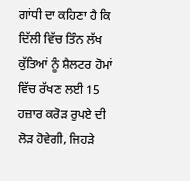ਗਾਂਧੀ ਦਾ ਕਹਿਣਾ ਹੈ ਕਿ ਦਿੱਲੀ ਵਿੱਚ ਤਿੰਨ ਲੱਖ ਕੁੱਤਿਆਂ ਨੂੰ ਸ਼ੈਲਟਰ ਹੋਮਾਂ ਵਿੱਚ ਰੱਖਣ ਲਈ 15 ਹਜ਼ਾਰ ਕਰੋੜ ਰੁਪਏ ਦੀ ਲੋੜ ਹੋਵੇਗੀ, ਜਿਹੜੇ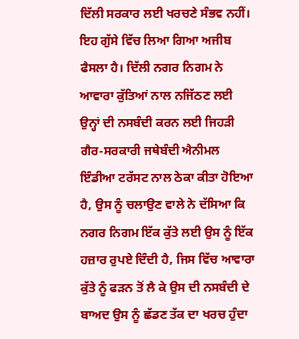ਦਿੱਲੀ ਸਰਕਾਰ ਲਈ ਖਰਚਣੇ ਸੰਭਵ ਨਹੀਂ। ਇਹ ਗੁੱਸੇ ਵਿੱਚ ਲਿਆ ਗਿਆ ਅਜੀਬ ਫੈਸਲਾ ਹੈ। ਦਿੱਲੀ ਨਗਰ ਨਿਗਮ ਨੇ ਆਵਾਰਾ ਕੁੱਤਿਆਂ ਨਾਲ ਨਜਿੱਠਣ ਲਈ ਉਨ੍ਹਾਂ ਦੀ ਨਸਬੰਦੀ ਕਰਨ ਲਈ ਜਿਹੜੀ ਗੈਰ-ਸਰਕਾਰੀ ਜਥੇਬੰਦੀ ਐਨੀਮਲ ਇੰਡੀਆ ਟਰੱਸਟ ਨਾਲ ਠੇਕਾ ਕੀਤਾ ਹੋਇਆ ਹੈ, ਉਸ ਨੂੰ ਚਲਾਉਣ ਵਾਲੇ ਨੇ ਦੱਸਿਆ ਕਿ ਨਗਰ ਨਿਗਮ ਇੱਕ ਕੁੱਤੇ ਲਈ ਉਸ ਨੂੰ ਇੱਕ ਹਜ਼ਾਰ ਰੁਪਏ ਦਿੰਦੀ ਹੈ, ਜਿਸ ਵਿੱਚ ਆਵਾਰਾ ਕੁੱਤੇ ਨੂੰ ਫੜਨ ਤੋਂ ਲੈ ਕੇ ਉਸ ਦੀ ਨਸਬੰਦੀ ਦੇ ਬਾਅਦ ਉਸ ਨੂੰ ਛੱਡਣ ਤੱਕ ਦਾ ਖਰਚ ਹੁੰਦਾ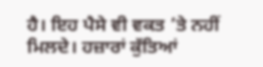ਹੈ। ਇਹ ਪੈਸੇ ਵੀ ਵਕਤ ’ਤੇ ਨਹੀਂ ਮਿਲਦੇ। ਹਜ਼ਾਰਾਂ ਕੁੱਤਿਆਂ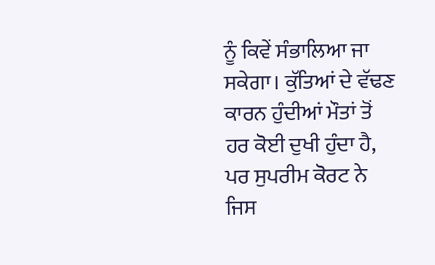ਨੂੰ ਕਿਵੇਂ ਸੰਭਾਲਿਆ ਜਾ ਸਕੇਗਾ। ਕੁੱਤਿਆਂ ਦੇ ਵੱਢਣ ਕਾਰਨ ਹੁੰਦੀਆਂ ਮੌਤਾਂ ਤੋਂ ਹਰ ਕੋਈ ਦੁਖੀ ਹੁੰਦਾ ਹੈ, ਪਰ ਸੁਪਰੀਮ ਕੋਰਟ ਨੇ ਜਿਸ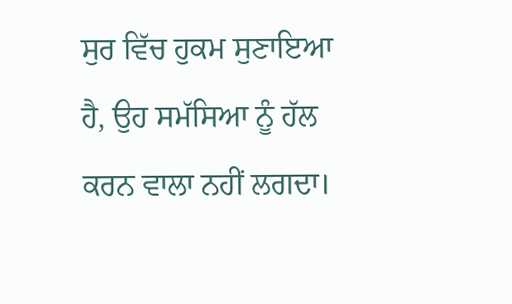ਸੁਰ ਵਿੱਚ ਹੁਕਮ ਸੁਣਾਇਆ ਹੈ, ਉਹ ਸਮੱਸਿਆ ਨੂੰ ਹੱਲ ਕਰਨ ਵਾਲਾ ਨਹੀਂ ਲਗਦਾ।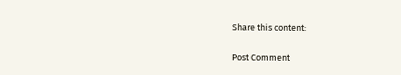Share this content:

Post Comment